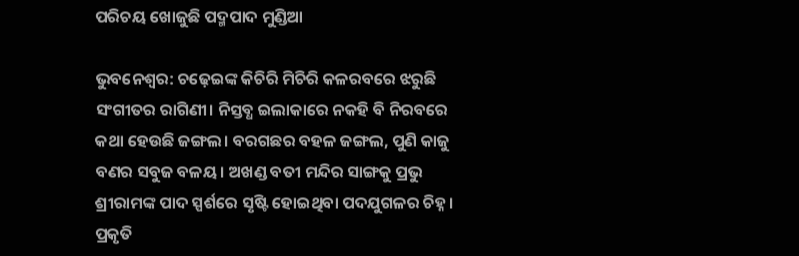ପରିଚୟ ଖୋଜୁଛି ପଦ୍ମପାଦ ମୁଣ୍ଡିଆ

ଭୁବନେଶ୍ବର: ଚଢ଼େଇଙ୍କ କିଚିରି ମିଚିରି କଳରବରେ ଝରୁଛି ସଂଗୀତର ରାଗିଣୀ। ନିସ୍ତବ୍ଧ ଇଲାକାରେ ନକହି ବି ନିରବରେ କଥା ହେଉଛି ଜଙ୍ଗଲ। ବରଗଛର ବହଳ ଜଙ୍ଗଲ, ପୁଣି କାଜୁ ବଣର ସବୁଜ ବଳୟ। ଅଖଣ୍ଡ ବତୀ ମନ୍ଦିର ସାଙ୍ଗକୁ ପ୍ରଭୁ ଶ୍ରୀରାମଙ୍କ ପାଦ ସ୍ପର୍ଶରେ ସୃଷ୍ଟି ହୋଇଥିବା ପଦଯୁଗଳର ଚିହ୍ନ। ପ୍ରକୃତି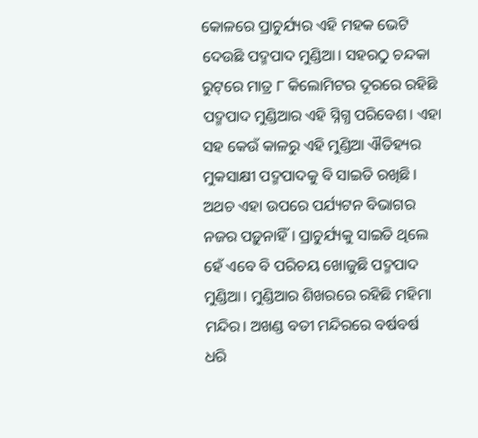କୋଳରେ ପ୍ରାଚୁର୍ଯ୍ୟର ଏହି ମହକ ଭେଟି ଦେଉଛି ପଦ୍ମପାଦ ମୁଣ୍ଡିଆ। ସହରଠୁ ଚନ୍ଦକା ରୁଟ୍‌ରେ ମାତ୍ର ୮ କିଲୋମିଟର ଦୂରରେ ରହିଛି ପଦ୍ମପାଦ ମୁଣ୍ଡିଆର ଏହି ସ୍ନିଗ୍ଧ ପରିବେଶ। ଏହା ସହ କେଉଁ କାଳରୁ ଏହି ମୁଣ୍ଡିଆ ଐତିହ୍ୟର ମୁକସାକ୍ଷୀ ପଦ୍ମପାଦକୁ ବି ସାଇତି ରଖିଛି। ଅଥଚ ଏହା ଉପରେ ପର୍ଯ୍ୟଟନ ବିଭାଗର ନଜର ପଡ଼ୁନାହିଁ। ପ୍ରାଚୁର୍ଯ୍ୟକୁ ସାଇତି ଥିଲେ ହେଁ ଏବେ ବି ପରିଚୟ ଖୋଜୁଛି ପଦ୍ମପାଦ ମୁଣ୍ଡିଆ। ମୁଣ୍ଡିଆର ଶିଖରରେ ରହିଛି ମହିମା ମନ୍ଦିର। ଅଖଣ୍ଡ ବତୀ ମନ୍ଦିରରେ ବର୍ଷବର୍ଷ ଧରି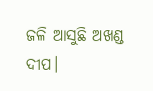ଜଳି ଆସୁଛି ଅଖଣ୍ଡ ଦୀପ।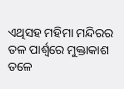ଏଥିସହ ମହିମା ମନ୍ଦିରର ତଳ ପାର୍ଶ୍ବରେ ମୁକ୍ତାକାଶ ତଳେ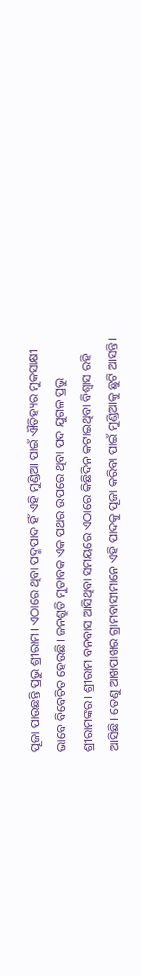ପୂଜା ପାଉଛନ୍ତି ପ୍ରଭୁ ଶ୍ରୀରାମ। ଏଠାରେ ଥିବା ପଦ୍ମପାଦ ହିଁ ଏହି ମୁଣ୍ଡିଆ ପାଇଁ ଐତିହ୍ୟର ମୁକସାକ୍ଷୀ ଭାବେ ବିବେଚିତ ହେଉଛି। ଜନଶ୍ରୁତି ମୁତାବକ ଏକ ପଥର ଉପରେ ଥିବା ପଦ ଯୁଗଳ ପ୍ରଭୁ ଶ୍ରୀରାମଙ୍କର। ଶ୍ରୀରାମ ବନବାସ ଆସିଥିବା ସମୟରେ ଏଠାରେ କିଛିଦିନ କଟାଇଥିବା ବିଶ୍ବାସ ରହି ଆସିଛି। ‌ତେଣୁ ଆଖପାଖର ଗ୍ରାମବାସୀମାନେ ଏହି ପାଦକୁ ପୂଜା କରିବା ପାଇଁ ମୁଣ୍ଡିଆକୁ ଛୁଟି ଆସନ୍ତି।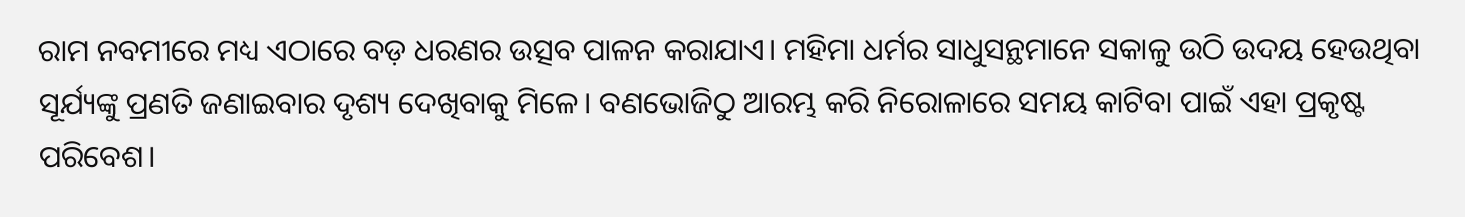ରାମ ନବମୀରେ ମଧ୍ୟ ଏଠାରେ ବଡ଼ ଧରଣର ଉତ୍ସବ ପାଳନ କରାଯାଏ। ମହିମା ଧର୍ମର ସାଧୁସନ୍ଥମାନେ ସକାଳୁ ଉଠି ଉଦୟ ହେଉଥିବା ସୂର୍ଯ୍ୟଙ୍କୁ ପ୍ରଣତି ଜଣାଇବାର ଦୃଶ୍ୟ ଦେଖିବାକୁ ମିଳେ। ବଣଭୋଜିଠୁ ଆରମ୍ଭ କରି ନିରୋଳାରେ ସମୟ କାଟିବା ପାଇଁ ଏହା ପ୍ରକୃଷ୍ଟ ପରିବେଶ।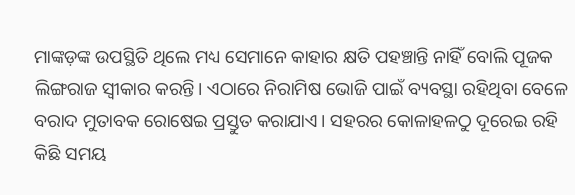ମାଙ୍କଡ଼ଙ୍କ ଉପସ୍ଥିତି ଥିଲେ ମଧ୍ୟ ସେମାନେ କାହାର କ୍ଷତି ପହଞ୍ଚାନ୍ତି ନାହିଁ ବୋଲି ପୂଜକ ଲିଙ୍ଗରାଜ ସ୍ବୀକାର କରନ୍ତି। ଏଠାରେ ନିରାମିଷ ଭୋଜି ପାଇଁ ବ୍ୟବସ୍ଥା ରହିଥିବା ବେଳେ ବରାଦ ମୁତାବକ ରୋଷେଇ ପ୍ରସ୍ତୁତ କରାଯାଏ। ସହରର କୋଳାହଳଠୁ ଦୂରେଇ ରହି କିଛି ସମୟ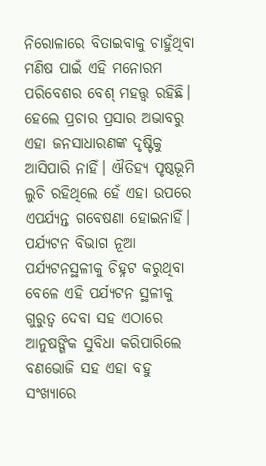ନିରୋଳାରେ ବିତାଇବାକୁ ଚାହୁଁଥିବା ମଣିଷ ପାଇଁ ଏହି ମନୋରମ ପରିବେଶର ବେଶ୍‌ ମହତ୍ତ୍ବ ରହିଛି। ହେଲେ ପ୍ରଚାର ପ୍ରସାର ଅଭାବରୁ ଏହା ଜନସାଧାରଣଙ୍କ ଦୃଷ୍ଟିକୁ ଆସିପାରି ନାହିଁ। ଐତିହ୍ୟ ପୃଷ୍ଠଭୂମି ଲୁଚି ରହିଥିଲେ ହେଁ ଏହା ଉପରେ ଏପର୍ଯ୍ୟନ୍ତ ଗବେଷଣା ହୋଇନାହିଁ। ପର୍ଯ୍ୟଟନ ବିଭାଗ ନୂଆ ପର୍ଯ୍ୟଟନସ୍ଥଳୀକୁ ଚିହ୍ନଟ କରୁଥିବା ବେଳେ ଏହି ପର୍ଯ୍ୟଟନ ସ୍ଥଳୀକୁ ଗୁରୁତ୍ବ ଦେବା ସହ ଏଠାରେ ଆନୁଷଙ୍ଗିକ ସୁବିଧା କରିପାରିଲେ ବଣଭୋଜି ସହ ଏହା ବହୁ ସଂଖ୍ୟାରେ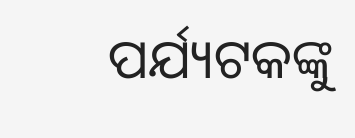ପର୍ଯ୍ୟଟକଙ୍କୁ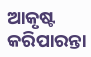ଆକୃଷ୍ଟ କରିପାରନ୍ତା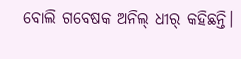ବୋଲି ‌ଗବେଷକ ଅନିଲ୍‌ ଧୀର୍‌ କହିଛନ୍ତି।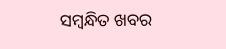ସମ୍ବନ୍ଧିତ ଖବର